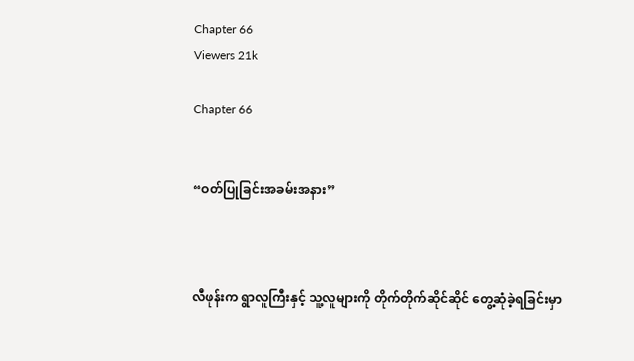Chapter 66
Viewers 21k

Chapter 66


“ဝတ်ပြုခြင်းအခမ်းအနား”



လီဖုန်းက ရွာလူကြီးနှင့် သူ့လူများကို တိုက်တိုက်ဆိုင်ဆိုင် တွေ့ဆုံခဲ့ရခြင်းမှာ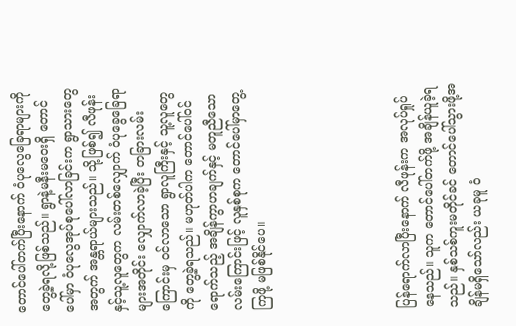တောင်ပေါ်တက်ပြီးနောက် ဝံပုလွေခြေရာများကို တွေ့ခဲ့ရလို့ဖြစ်သည်။ ရွာနဲ့မနီးမဝေးရှိ တောင်ပေါ်မှာ ဝံပုလွေအုပ်စုပေါ်လာခြင်းက ရွာသားတွေအတွက် အန္တရာယ်များသည်။ သို့ဖြစ်၍ လီဖုန်းနှင့်သူ့လူတွေက လမ်းတစ်လျှောက် ဝံပုခွေခြေရာများအတိုင်း လျှောက်လာခဲ့ပြီး တခြားလမ်းကြောင်းမှ ဝင်လာသော ရွာလူကြီးနှင့် သူ့လူတွေကို တွေ့ခဲ့ရသည်။ မဟုတ်ပါက တောင်ပေါ်ဝင်ရောက်သည့် အချိန်ကွာဟချက်နှင့် မတူညီသောလမ်းကြောင်းဖြင့် လူနှစ်စုက တောင်ပေါ်မှာတွေ့ကြဖို့ မဖြစ်နိုင်ပေ။





ပြန်ရောက်လာပြီးနောက် လီဖုန်းက အလုပ်ရှုပ်နေသည်။ သူက တောင်ပေါ်တက်ဖို့ အချိန်ယူခဲ့ရသည်။ နှစ်သစ်ကူးမတိုင်ခင် တောင်ပေါ်သွားဖို့အချိန်မရှိသော်လည်း ယခုမူ ဝံ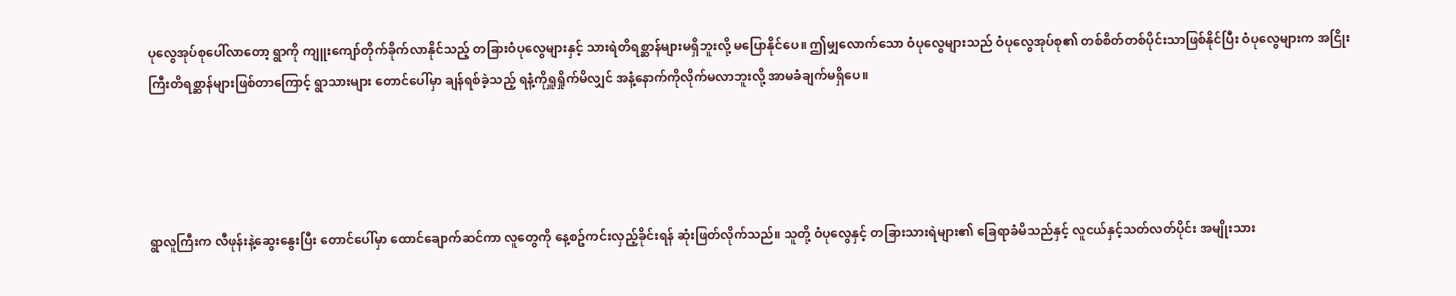ပုလွေအုပ်စုပေါ်လာတော့ ရွာကို ကျူးကျော်တိုက်ခိုက်လာနိုင်သည့် တခြားဝံပုလွေများနှင့် သားရဲတိရစ္ဆာန်များမရှိဘူးလို့ မပြောနိုင်ပေ။ ဤမျှလောက်သော ဝံပုလွေများသည် ဝံပုလွေအုပ်စု၏ တစ်စိတ်တစ်ပိုင်းသာဖြစ်နိုင်ပြီး ဝံပုလွေများက အငြိုးကြီးတိရစ္ဆာန်များဖြစ်တာကြောင့် ရွာသားများ တောင်ပေါ်မှာ ချန်ရစ်ခဲ့သည့် ရနံ့ကိုရှူရှိုက်မိလျှင် အနံ့နောက်ကိုလိုက်မလာဘူးလို့ အာမခံချက်မရှိပေ။




ရွာလူကြီးက လီဖုန်းနဲ့ဆွေးနွေးပြီး တောင်ပေါ်မှာ ထောင်ချောက်ဆင်ကာ လူတွေကို နေ့စဥ်ကင်းလှည့်ခိုင်းရန် ဆုံးဖြတ်လိုက်သည်။ သူတို့ ဝံပုလွေနှင့် တခြားသားရဲများ၏ ခြေရာခံမိသည်နှင့် လူငယ်နှင့်သတ်လတ်ပိုင်း အမျိုးသား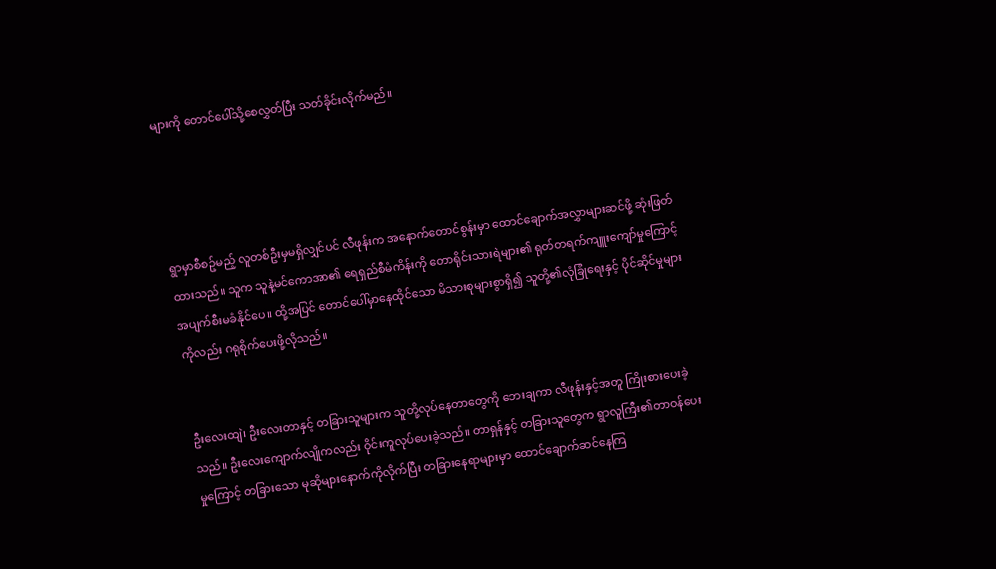များကို တောင်ပေါ်သို့စေလွှတ်ပြီး သတ်ခိုင်းလိုက်မည်။




ရွာမှာစီစဥ်မည့် လူတစ်ဦးမှမရှိလျှင်ပင် လီဖုန်းက အနောက်တောင်စွန်းမှာ ထောင်ချောက်အလွှာများဆင်ဖို့ ဆုံးဖြတ်ထားသည်။ သူက သူနဲ့မင်ကောအာ၏ ရေရှည်စီမံကိန်းကို တောရိုင်းသားရဲများ၏ ရုတ်တရက်ကျူးကျော်မှုကြောင့် အပျက်စီးမခံနိုင်ပေ။ ထို့အပြင် တောင်ပေါ်မှာနေထိုင်သော မိသားစုများစွာရှိ၍ သူတို့၏လုံခြုံရေးနှင့် ပိုင်ဆိုင်မှုများကိုလည်း ဂရုစိုက်ပေးဖို့လိုသည်။


ဦးလေးထျဲ၊ ဦးလေးတာနှင့် တခြားသူများက သူတို့လုပ်နေတာတွေကို ဘေးချကာ လီဖုန်းနှင့်အတူ ကြိုးစားပေးခဲ့သည်။ ဦးလေးကျောက်လျိုကလည်း ဝိုင်းကူလုပ်ပေးခဲ့သည်။ တာရှန်နှင့် တခြားသူတွေက ရွာလူကြီး၏တာဝန်ပေးမှုကြောင့် တခြားသော မုဆိုများနောက်ကိုလိုက်ပြီး တခြားနေရာများမှာ ထောင်ချောက်ဆင်နေကြ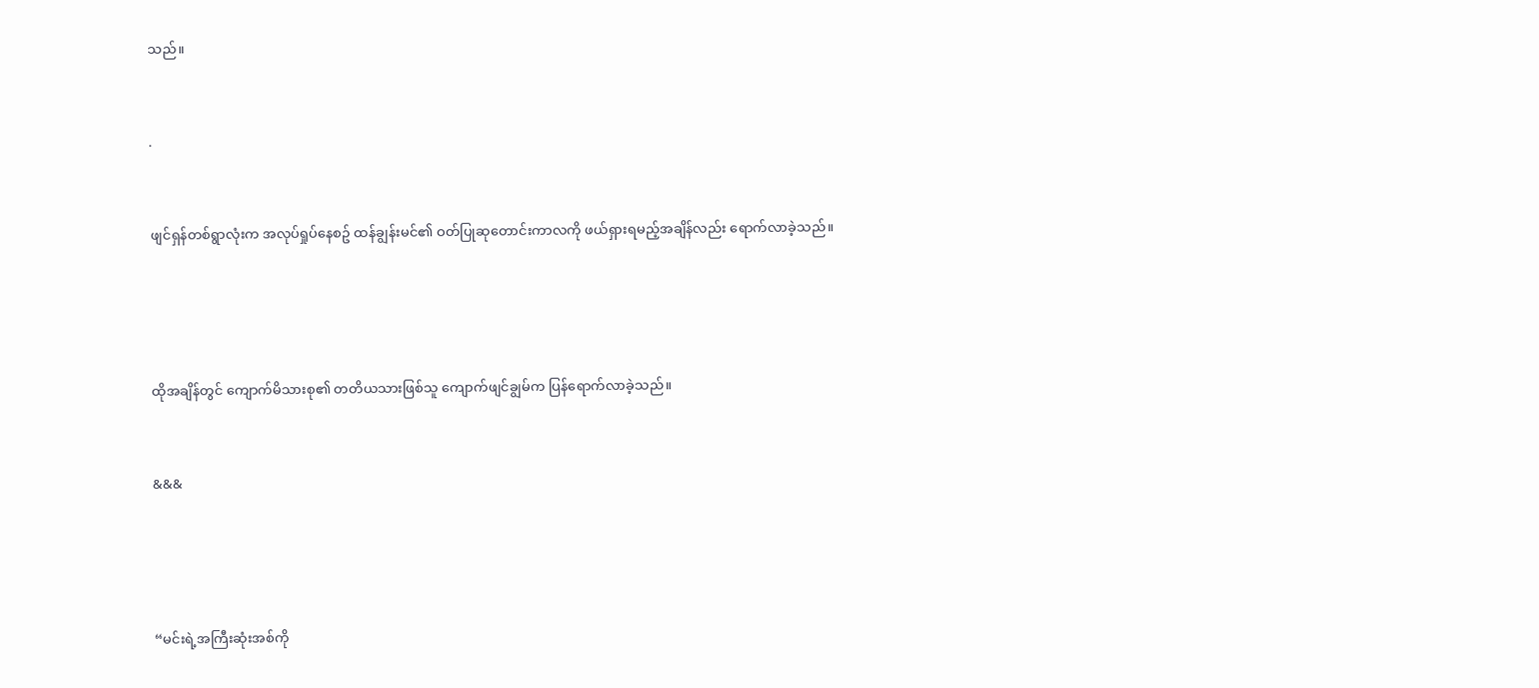သည်။


.


ဖျင်ရှန်တစ်ရွာလုံးက အလုပ်ရှုပ်နေစဥ် ထန်ချွန်းမင်၏ ဝတ်ပြုဆုတောင်းကာလကို ဖယ်ရှားရမည့်အချိန်လည်း ရောက်လာခဲ့သည်။




ထိုအချိန်တွင် ကျောက်မိသားစု၏ တတိယသားဖြစ်သူ ကျောက်ဖျင်ချွမ်က ပြန်ရောက်လာခဲ့သည်။


&&&




“မင်းရဲ့အကြီးဆုံးအစ်ကို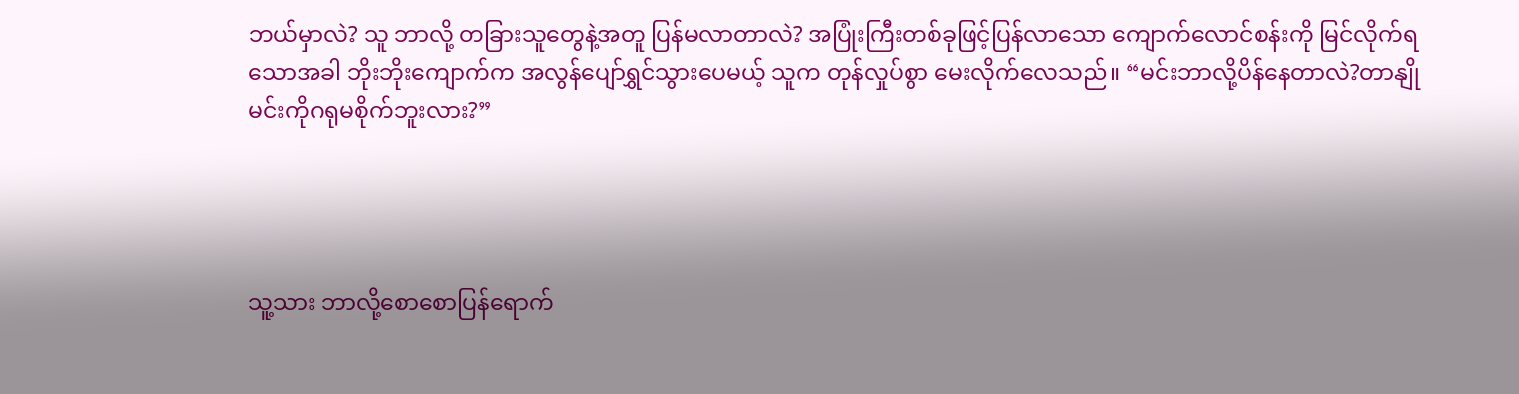ဘယ်မှာလဲ? သူ ဘာလို့ တခြားသူတွေနဲ့အတူ ပြန်မလာတာလဲ? အပြုံးကြီးတစ်ခုဖြင့်ပြန်လာသော ကျောက်လောင်စန်းကို မြင်လိုက်ရသောအခါ ဘိုးဘိုးကျောက်က အလွန်ပျော်ရွှင်သွားပေမယ့် သူက တုန်လှုပ်စွာ မေးလိုက်လေသည်။ “မင်းဘာလို့ပိန်နေတာလဲ?တာနျို မင်းကိုဂရုမစိုက်ဘူးလား?”




သူ့သား ဘာလို့စောစောပြန်ရောက်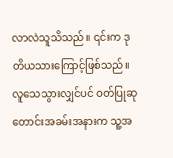လာလဲသူသိသည်။ ၎င်းက ဒုတိယသားကြောင့်ဖြစ်သည်။ လူသေသွားလျှင်ပင် ဝတ်ပြုဆုတောင်းအခမ်းအနားက သူ့အ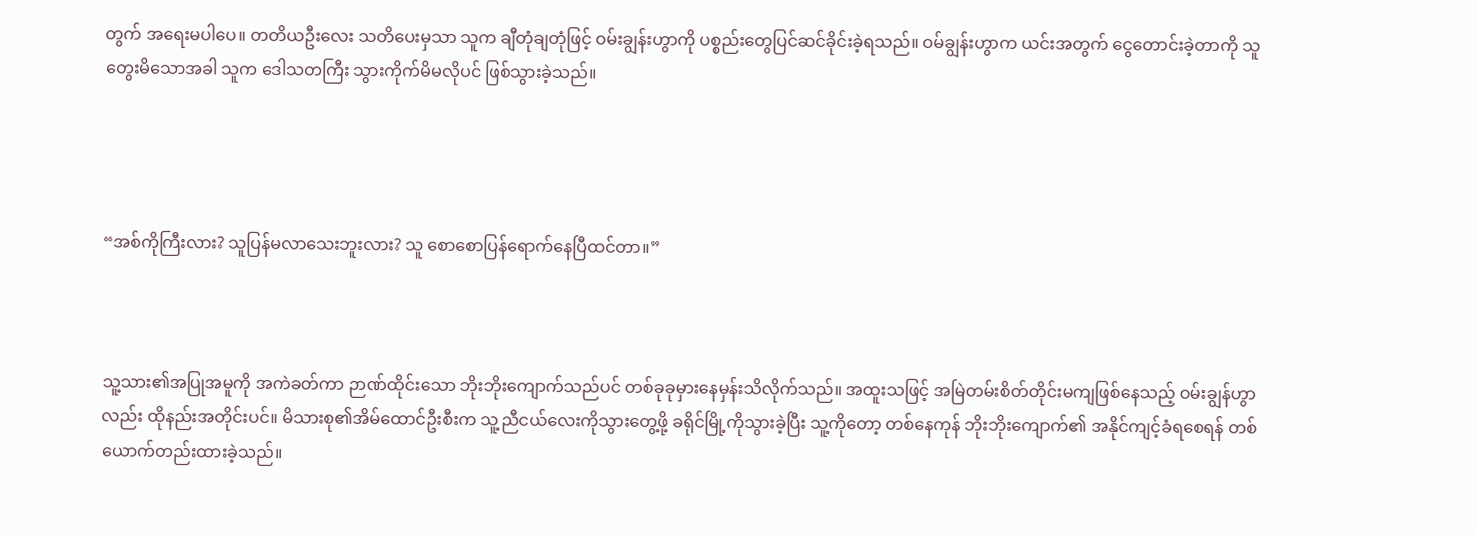တွက် အရေးမပါပေ။ တတိယဦးလေး သတိပေးမှသာ သူက ချီတုံချတုံဖြင့် ဝမ်းချွန်းဟွာကို ပစ္စည်းတွေပြင်ဆင်ခိုင်းခဲ့ရသည်။ ဝမ်ချွန်းဟွာက ယင်းအတွက် ငွေတောင်းခဲ့တာကို သူတွေးမိသောအခါ သူက ဒေါသတကြီး သွားကိုက်မိမလိုပင် ဖြစ်သွားခဲ့သည်။




“အစ်ကိုကြီးလား? သူပြန်မလာသေးဘူးလား? သူ စောစောပြန်ရောက်နေပြီထင်တာ။”



သူ့သား၏အပြုအမူကို အကဲခတ်ကာ ဉာဏ်ထိုင်းသော ဘိုးဘိုးကျောက်သည်ပင် တစ်ခုခုမှားနေမှန်းသိလိုက်သည်။ အထူးသဖြင့် အမြဲတမ်းစိတ်တိုင်းမကျဖြစ်နေသည့် ဝမ်းချွန်ဟွာလည်း ထိုနည်းအတိုင်းပင်။ မိသားစု၏အိမ်ထောင်ဦးစီးက သူ့ညီငယ်လေးကိုသွားတွေ့ဖို့ ခရိုင်မြို့ကိုသွားခဲ့ပြီး သူ့ကိုတော့ တစ်နေကုန် ဘိုးဘိုးကျောက်၏ အနိုင်ကျင့်ခံရစေရန် တစ်ယောက်တည်းထားခဲ့သည်။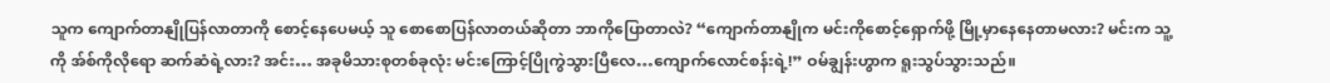သူက ကျောက်တာနျိုပြန်လာတာကို စောင့်နေပေမယ့် သူ စောစောပြန်လာတယ်ဆိုတာ ဘာကိုပြောတာလဲ? “ကျောက်တာနျိုက မင်းကိုစောင့်ရှောက်ဖို့ မြို့မှာနေနေတာမလား? မင်းက သူ့ကို အ်စ်ကိုလိုရော ဆက်ဆံရဲ့လား? အင်း… အခုမိသားစုတစ်ခုလုံး မင်းကြောင့်ပြိုကွဲသွားပြီလေ…ကျောက်လောင်စန်းရဲ့!” ဝမ်ချွန်းဟွာက ရူးသွပ်သွားသည်။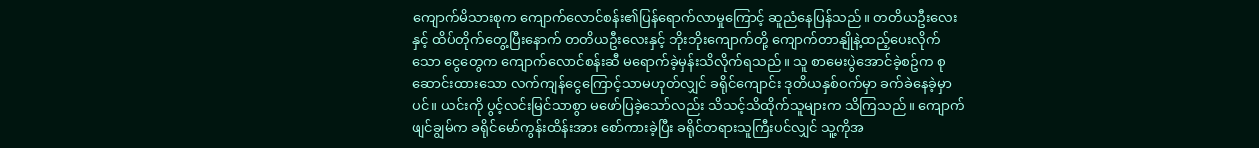ကျောက်မိသားစုက ကျောက်လောင်စန်း၏ပြန်ရောက်လာမှုကြောင့် ဆူညံနေပြန်သည်။ တတိယဦးလေးနှင့် ထိပ်တိုက်တွေ့ပြီးနောက် တတိယဦးလေးနှင့် ဘိုးဘိုးကျောက်တို့ ကျောက်တာနျိုနဲ့ထည့်ပေးလိုက်သော ငွေတွေက ကျောက်လောင်စန်းဆီ မရောက်ခဲ့မှန်းသိလိုက်ရသည်။ သူ စာမေးပွဲအောင်ခဲ့စဥ်က စုဆောင်းထားသော လက်ကျန်ငွေကြောင့်သာမဟုတ်လျှင် ခရိုင်ကျောင်း ဒုတိယနှစ်ဝက်မှာ ခက်ခဲနေခဲ့မှာပင်။ ယင်းကို ပွင့်လင်းမြင်သာစွာ မဖော်ပြခဲ့သော်လည်း သိသင့်သိထိုက်သူများက သိကြသည်။ ကျောက်ဖျင်ချွမ်က ခရိုင်မော်ကွန်းထိန်းအား စော်ကားခဲ့ပြီး ခရိုင်တရားသူကြီးပင်လျှင် သူ့ကိုအ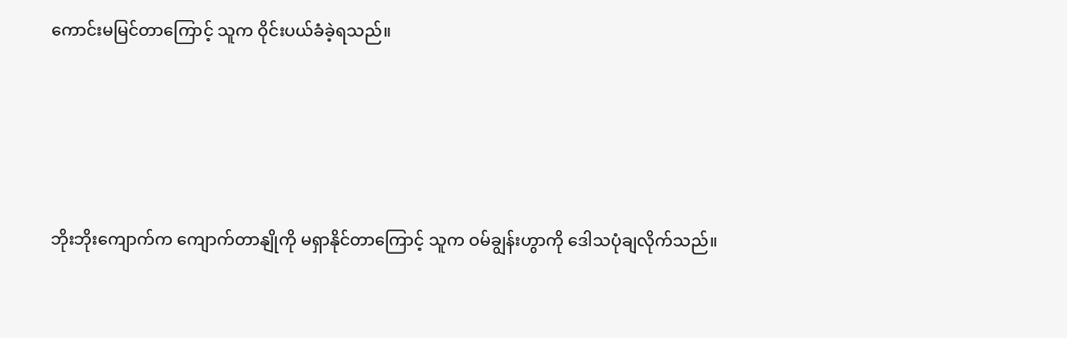ကောင်းမမြင်တာကြောင့် သူက ဝိုင်းပယ်ခံခဲ့ရသည်။




ဘိုးဘိုးကျောက်က ကျောက်တာနျိုကို မရှာနိုင်တာကြောင့် သူက ဝမ်ချွန်းဟွာကို ဒေါသပုံချလိုက်သည်။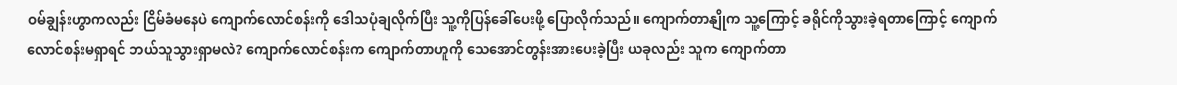ဝမ်ချွန်းဟွာကလည်း ငြိမ်ခံမနေပဲ ကျောက်လောင်စန်းကို ဒေါသပုံချလိုက်ပြီး သူ့ကိုပြန်ခေါ်ပေးဖို့ ပြောလိုက်သည်။ ကျောက်တာနျိုက သူ့ကြောင့် ခရိုင်ကိုသွားခဲ့ရတာကြောင့် ကျောက်လောင်စန်းမရှာရင် ဘယ်သူသွားရှာမလဲ? ကျောက်လောင်စန်းက ကျောက်တာဟူကို သေအောင်တွန်းအားပေးခဲ့ပြီး ယခုလည်း သူက ကျောက်တာ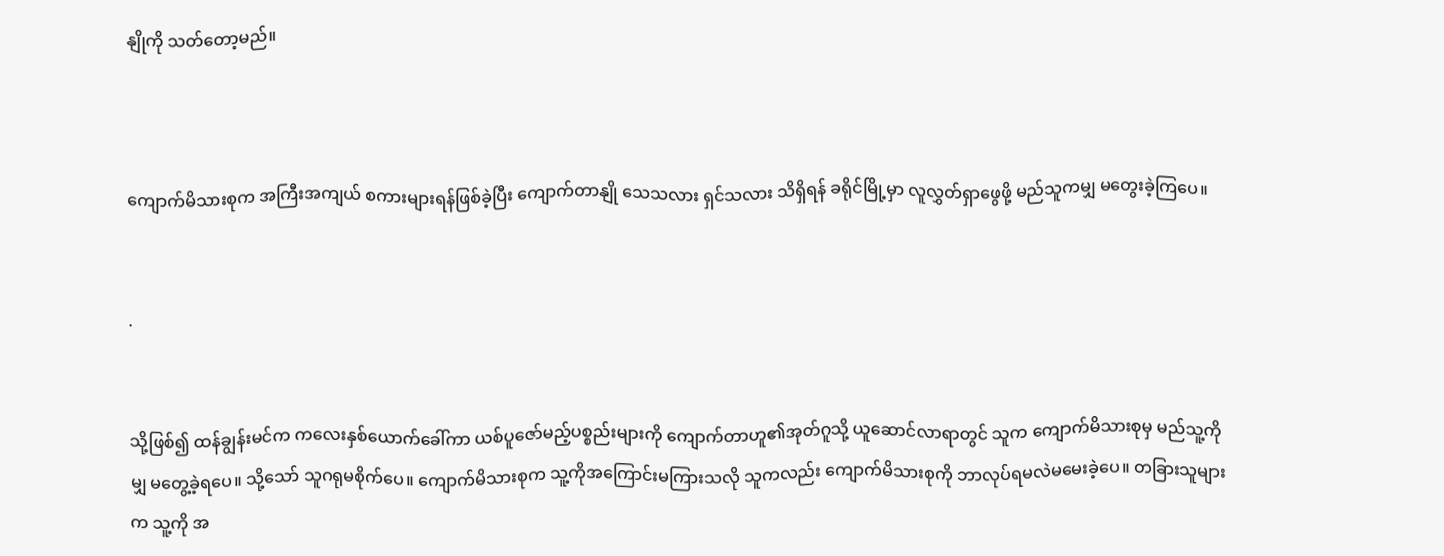နျိုကို သတ်တော့မည်။



ကျောက်မိသားစုက အကြီးအကျယ် စကားများရန်ဖြစ်ခဲ့ပြီး ကျောက်တာနျို သေသလား ရှင်သလား သိရှိရန် ခရိုင်မြို့မှာ လူလွှတ်ရှာဖွေဖို့ မည်သူကမျှ မတွေးခဲ့ကြပေ။


.


သို့ဖြစ်၍ ထန်ချွန်းမင်က ကလေးနှစ်ယောက်ခေါ်ကာ ယစ်ပူဇော်မည့်ပစ္စည်းများကို ကျောက်တာဟူ၏အုတ်ဂူသို့ ယူဆောင်လာရာတွင် သူက ကျောက်မိသားစုမှ မည်သူ့ကိုမျှ မတွေ့ခဲ့ရပေ။ သို့သော် သူဂရုမစိုက်ပေ။ ကျောက်မိသားစုက သူ့ကိုအကြောင်းမကြားသလို သူကလည်း ကျောက်မိသားစုကို ဘာလုပ်ရမလဲမမေးခဲ့ပေ။ တခြားသူများက သူ့ကို အ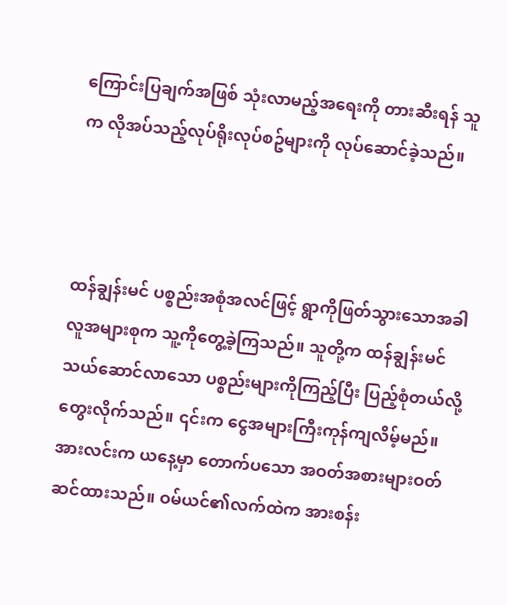ကြောင်းပြချက်အဖြစ် သုံးလာမည့်အရေးကို တားဆီးရန် သူက လိုအပ်သည့်လုပ်ရိုးလုပ်စဥ်များကို လုပ်ဆောင်ခဲ့သည်။



ထန်ချွန်းမင် ပစ္စည်းအစုံအလင်ဖြင့် ရွာကိုဖြတ်သွားသောအခါ လူအများစုက သူ့ကိုတွေ့ခဲ့ကြသည်။ သူတို့က ထန်ချွန်းမင်သယ်ဆောင်လာသော ပစ္စည်းများကိုကြည့်ပြီး ပြည့်စုံတယ်လို့ တွေးလိုက်သည်။ ၎င်းက ငွေအများကြီးကုန်ကျလိမ့်မည်။ အားလင်းက ယနေ့မှာ တောက်ပသော အဝတ်အစားများဝတ်ဆင်ထားသည်။ ဝမ်ယင်၏လက်ထဲက အားစန်း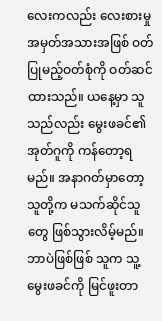လေးကလည်း လေးစားမှုအမှတ်အသားအဖြစ် ဝတ်ပြုမည့်ဝတ်စုံကို ဝတ်ဆင်ထားသည်။ ယနေ့မှာ သူသည်လည်း မွေးဖခင်၏အုတ်ဂူကို ကန်တော့ရမည်။ အနာဂတ်မှာတော့ သူတို့က မသက်ဆိုင်သူတွေ ဖြစ်သွားလိမ့်မည်။ ဘာပဲဖြစ်ဖြစ် သူက သူ့မွေးဖခင်ကို မြင်ဖူးတာ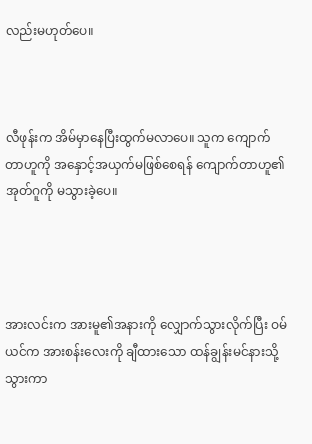လည်းမဟုတ်ပေ။



လီဖုန်းက အိမ်မှာနေပြီးထွက်မလာပေ။ သူက ကျောက်တာဟူကို အနှောင့်အယှက်မဖြစ်စေရန် ကျောက်တာဟူ၏အုတ်ဂူကို မသွားခဲ့ပေ။




အားလင်းက အားမူ၏အနားကို လျှောက်သွားလိုက်ပြီး ဝမ်ယင်က အားစန်းလေးကို ချီထားသော ထန်ချွန်းမင်နားသို့သွားကာ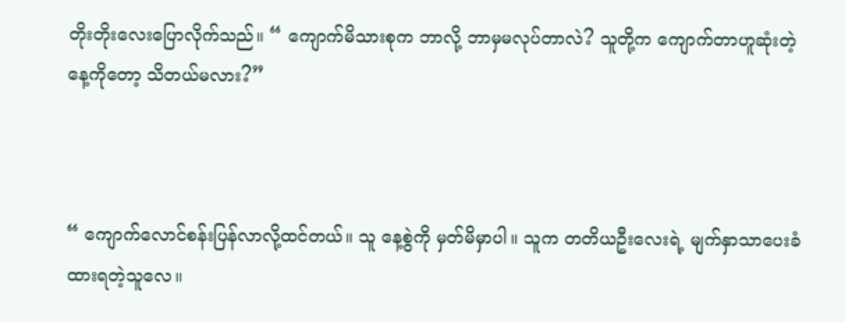တိုးတိုးလေးပြောလိုက်သည်။ “ ကျောက်မိသားစုက ဘာလို့ ဘာမှမလုပ်တာလဲ? သူတို့က ကျောက်တာဟူဆုံးတဲ့နေ့ကိုတော့ သိတယ်မလား?”



“ ကျောက်လောင်စန်းပြန်လာလို့ထင်တယ်။ သူ နေ့စွဲကို မှတ်မိမှာပါ။ သူက တတိယဦးလေးရဲ့ မျက်နှာသာပေးခံထားရတဲ့သူလေ။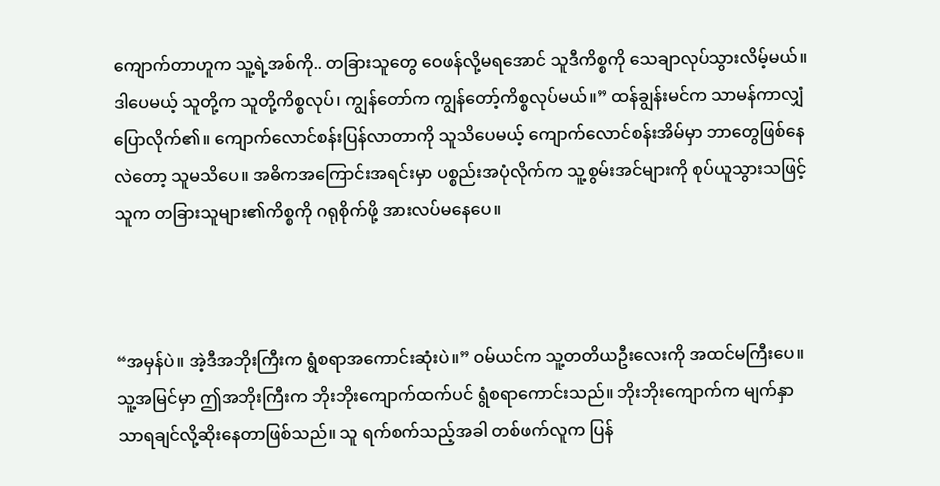ကျောက်တာဟူက သူ့ရဲ့အစ်ကို.. တခြားသူတွေ ဝေဖန်လို့မရအောင် သူဒီကိစ္စကို သေချာလုပ်သွားလိမ့်မယ်။ ဒါပေမယ့် သူတို့က သူတို့ကိစ္စလုပ်၊ ကျွန်တော်က ကျွန်တော့်ကိစ္စလုပ်မယ်။” ထန်ချွန်းမင်က သာမန်ကာလျှံ ပြောလိုက်၏။ ကျောက်လောင်စန်းပြန်လာတာကို သူသိပေမယ့် ကျောက်လောင်စန်းအိမ်မှာ ဘာတွေဖြစ်နေလဲတော့ သူမသိပေ။ အဓိကအကြောင်းအရင်းမှာ ပစ္စည်းအပုံလိုက်က သူ့စွမ်းအင်များကို စုပ်ယူသွားသဖြင့် သူက တခြားသူများ၏ကိစ္စကို ဂရုစိုက်ဖို့ အားလပ်မနေပေ။



“အမှန်ပဲ။ အဲ့ဒီအဘိုးကြီးက ရွံစရာအကောင်းဆုံးပဲ။” ဝမ်ယင်က သူ့တတိယဦးလေးကို အထင်မကြီးပေ။ သူ့အမြင်မှာ ဤအဘိုးကြီးက ဘိုးဘိုးကျောက်ထက်ပင် ရွံစရာကောင်းသည်။ ဘိုးဘိုးကျောက်က မျက်နှာသာရချင်လို့ဆိုးနေတာဖြစ်သည်။ သူ ရက်စက်သည့်အခါ တစ်ဖက်လူက ပြန်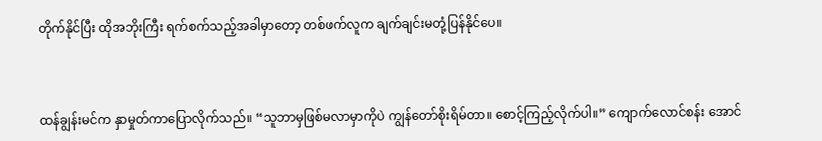တိုက်နိုင်ပြီး ထိုအဘိုးကြီး ရက်စက်သည့်အခါမှာတော့ တစ်ဖက်လူက ချက်ချင်းမတုံ့ပြန်နိုင်ပေ။



ထန်ချွန်းမင်က နှာမှုတ်ကာပြောလိုက်သည်။ “သူဘာမှဖြစ်မလာမှာကိုပဲ ကျွန်တော်စိုးရိမ်တာ။ စောင့်ကြည့်လိုက်ပါ။” ကျောက်လောင်စန်း အောင်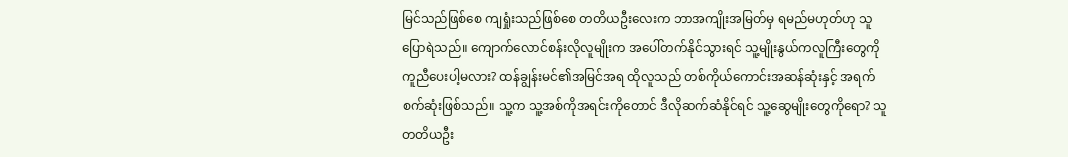မြင်သည်ဖြစ်စေ ကျရှုံးသည်ဖြစ်စေ တတိယဦးလေးက ဘာအကျိုးအမြတ်မှ ရမည်မဟုတ်ဟု သူပြောရဲသည်။ ကျောက်လောင်စန်းလိုလူမျိုးက အပေါ်တက်နိုင်သွားရင် သူ့မျိုးနွယ်ကလူကြီးတွေကို ကူညီပေးပါ့မလား? ထန်ချွန်းမင်၏အမြင်အရ ထိုလူသည် တစ်ကိုယ်ကောင်းအဆန်ဆုံးနှင့် အရက်စက်ဆုံးဖြစ်သည်။ သူ့က သူ့အစ်ကိုအရင်းကိုတောင် ဒီလိုဆက်ဆံနိုင်ရင် သူ့ဆွေမျိုးတွေကိုရော? သူ တတိယဦး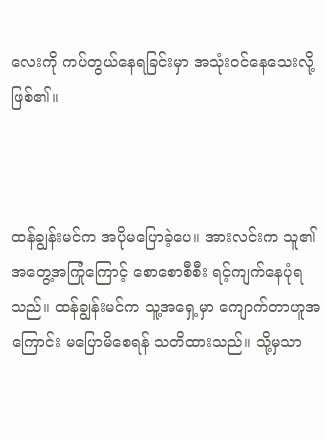လေးကို ကပ်တွယ်နေရခြင်းမှာ အသုံးဝင်နေသေးလို့ဖြစ်၏။



ထန်ချွန်းမင်က အပိုမပြောခဲ့ပေ။ အားလင်းက သူ၏အတွေ့အကြုံကြောင့် စောစောစီစီး ရင့်ကျက်နေပုံရသည်။ ထန်ချွန်းမင်က သူ့အရှေ့မှာ ကျောက်တာဟူအကြောင်း မပြောမိစေရန် သတိထားသည်။ သို့မှသာ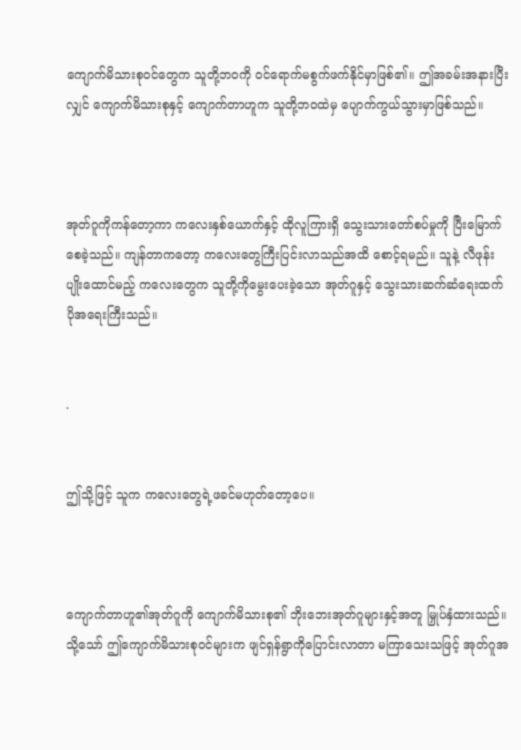ကျောက်မိသားစုဝင်တွေက သူတို့ဘဝကို ဝင်ရောက်မစွက်ဖက်နိုင်မှာဖြစ်၏။ ဤအခမ်းအနားပြီးလျှင် ကျောက်မိသားစုနှင့် ကျောက်တာဟူက သူတို့ဘဝထဲမှ ပျောက်ကွယ်သွားမှာဖြစ်သည်။



အုတ်ဂူကိုကန်တော့ကာ ကလေးနှစ်ယောက်နှင့် ထိုလူကြားရှိ သွေးသားတော်စပ်မှုကို ပြီးမြောက်စေခဲ့သည်။ ကျန်တာကတော့ ကလေးတွေကြီးပြင်းလာသည်အထိ စောင့်ရမည်။ သူနဲ့ လီဖုန်း ပျိုးထောင်မည့် ကလေးတွေက သူတို့ကိုမွေးပေးခဲ့သော အုတ်ဂူနှင့် သွေးသားဆက်ဆံရေးထက် ပိုအရေးကြီးသည်။


.


ဤသို့ဖြင့် သူက ကလေးတွေရဲ့ဖခင်မဟုတ်တော့ပေ။



ကျောက်တာဟူ၏အုတ်ဂူကို ကျောက်မိသားစု၏ ဘိုးဘေးအုတ်ဂူများနှင့်အတူ မြှုပ်နှံထားသည်။ သို့သော် ဤကျောက်မိသားစုဝင်များက ဖျင်ရှန်ရွာကိုပြောင်းလာတာ မကြာသေးသဖြင့် အုတ်ဂူအ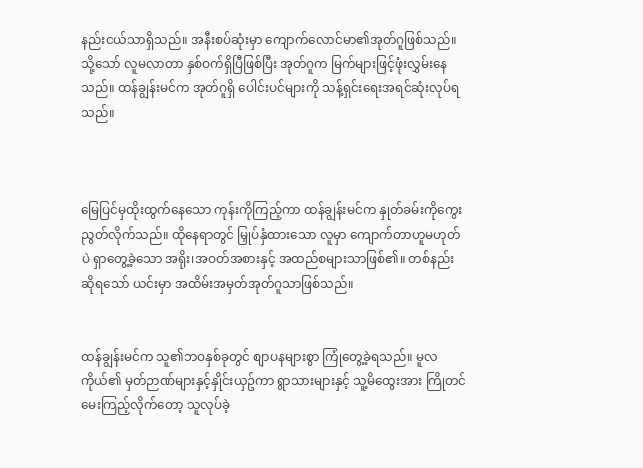နည်းငယ်သာရှိသည်။ အနီးစပ်ဆုံးမှာ ကျောက်လောင်မာ၏အုတ်ဂူဖြစ်သည်။ သို့သော် လူမလာတာ နှစ်ဝက်ရှိပြီဖြစ်ပြီး အုတ်ဂူက မြက်များဖြင့်ဖုံးလွှမ်းနေသည်။ ထန်ချွန်းမင်က အုတ်ဂူရှိ ပေါင်းပင်များကို သန့်ရှင်းရေးအရင်ဆုံးလုပ်ရသည်။



မြေပြင်မှထိုးထွက်နေသော ကုန်းကိုကြည့်ကာ ထန်ချွန်းမင်က နှုတ်ခမ်းကိုကွေးညွတ်လိုက်သည်။ ထိုနေရာတွင် မြှုပ်နှံထားသော လူမှာ ကျောက်တာဟူမဟုတ်ပဲ ရှာတွေ့ခဲ့သော အရိုး၊အဝတ်အစားနှင့် အထည်စများသာဖြစ်၏။ တစ်နည်းဆိုရသော် ယင်းမှာ အထိမ်းအမှတ်အုတ်ဂူသာဖြစ်သည်။


ထန်ချွန်းမင်က သူ၏ဘဝနှစ်ခုတွင် စျာပနများစွာ ကြုံတွေ့ခဲ့ရသည်။ မူလကိုယ်၏ မှတ်ဉာဏ်များနှင့်နှိုင်းယှဥ်ကာ ရွာသားများနှင့် သူ့မိထွေးအား ကြိုတင်မေးကြည့်လိုက်တော့ သူလုပ်ခဲ့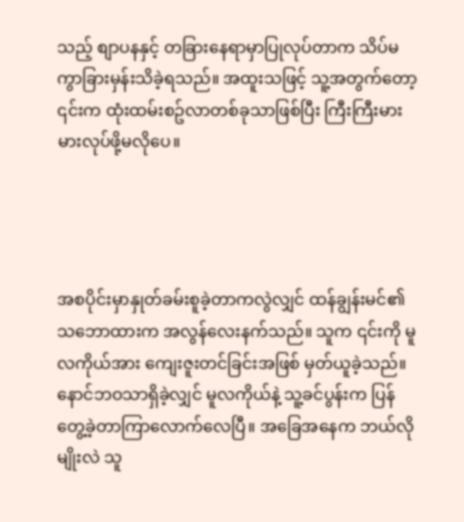သည့် စျာပနနှင့် တခြားနေရာမှာပြုလုပ်တာက သိပ်မကွာခြားမှန်းသိခဲ့ရသည်။ အထူးသဖြင့် သူ့အတွက်တော့ ၎င်းက ထုံးထမ်းစဥ်လာတစ်ခုသာဖြစ်ပြီး ကြီးကြီးမားမားလုပ်ဖို့မလိုပေ။




အစပိုင်းမှာနှုတ်ခမ်းစူခဲ့တာကလွဲလျှင် ထန်ချွန်းမင်၏သဘောထားက အလွန်လေးနက်သည်။ သူက ၎င်းကို မူလကိုယ်အား ကျေးဇူးတင်ခြင်းအဖြစ် မှတ်ယူခဲ့သည်။ နောင်ဘဝသာရှိခဲ့လျှင် မူလကိုယ်နဲ့ သူ့ခင်ပွန်းက ပြန်တွေ့ခဲ့တာကြာလောက်လေပြီ။ အခြေအနေက ဘယ်လိုမျိုးလဲ သူ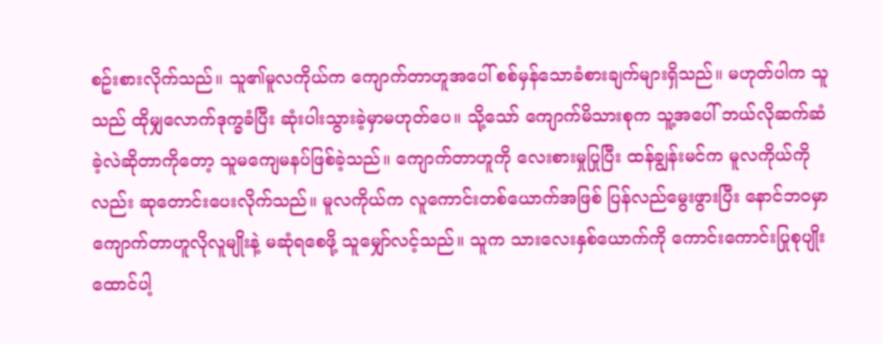စဥ်းစားလိုက်သည်။ သူ၏မူလကိုယ်က ကျောက်တာဟူအပေါ် စစ်မှန်သောခံစားချက်များရှိသည်။ မဟုတ်ပါက သူသည် ထိုမျှလောက်ဒုက္ခခံပြီး ဆုံးပါးသွားခဲ့မှာမဟုတ်ပေ။ သို့သော် ကျောက်မိသားစုက သူ့အပေါ် ဘယ်လိုဆက်ဆံခဲ့လဲဆိုတာကိုတော့ သူမကျေမနပ်ဖြစ်ခဲ့သည်။ ကျောက်တာဟူကို လေးစားမှုပြုပြီး ထန်ချွန်းမင်က မူလကိုယ်ကိုလည်း ဆုတောင်းပေးလိုက်သည်။ မူလကိုယ်က လူကောင်းတစ်ယောက်အဖြစ် ပြန်လည်မွေးဖွားပြီး နောင်ဘဝမှာ ကျောက်တာဟူလိုလူမျိုးနဲ့ မဆုံရစေဖို့ သူမျှော်လင့်သည်။ သူက သားလေးနှစ်ယောက်ကို ကောင်းကောင်းပြုစုပျိုးထောင်ပါ့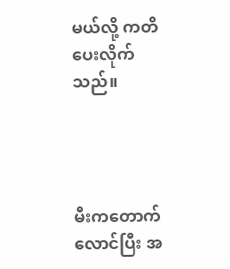မယ်လို့ ကတိပေးလိုက်သည်။




မီးကတောက်လောင်ပြီး အ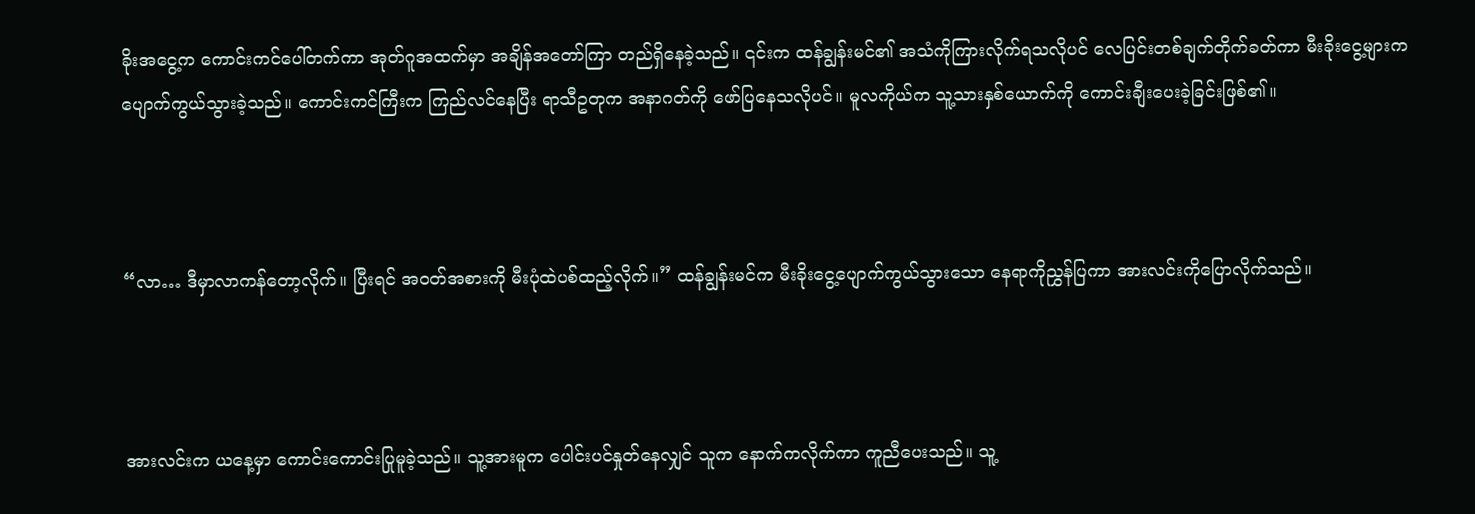ခိုးအငွေ့က ကောင်းကင်ပေါ်တက်ကာ အုတ်ဂူအထက်မှာ အချိန်အတော်ကြာ တည်ရှိနေခဲ့သည်။ ၎င်းက ထန်ချွန်းမင်၏ အသံကိုကြားလိုက်ရသလိုပင် လေပြင်းတစ်ချက်တိုက်ခတ်ကာ မီးခိုးငွေ့များက ပျောက်ကွယ်သွားခဲ့သည်။ ကောင်းကင်ကြီးက ကြည်လင်နေပြီး ရာသီဥတုက အနာဂတ်ကို ဖော်ပြနေသလိုပင်။ မူလကိုယ်က သူ့သားနှစ်ယောက်ကို ကောင်းချီးပေးခဲ့ခြင်းဖြစ်၏။



“လာ… ဒီမှာလာကန်တော့လိုက်။ ပြီးရင် အဝတ်အစားကို မီးပုံထဲပစ်ထည့်လိုက်။” ထန်ချွန်းမင်က မီးခိုးငွေ့ပျောက်ကွယ်သွားသော နေရာကိုညွှန်ပြကာ အားလင်းကိုပြောလိုက်သည်။



အားလင်းက ယနေ့မှာ ကောင်းကောင်းပြုမူခဲ့သည်။ သူ့အားမူက ပေါင်းပင်နှုတ်နေလျှင် သူက နောက်ကလိုက်ကာ ကူညီပေးသည်။ သူ့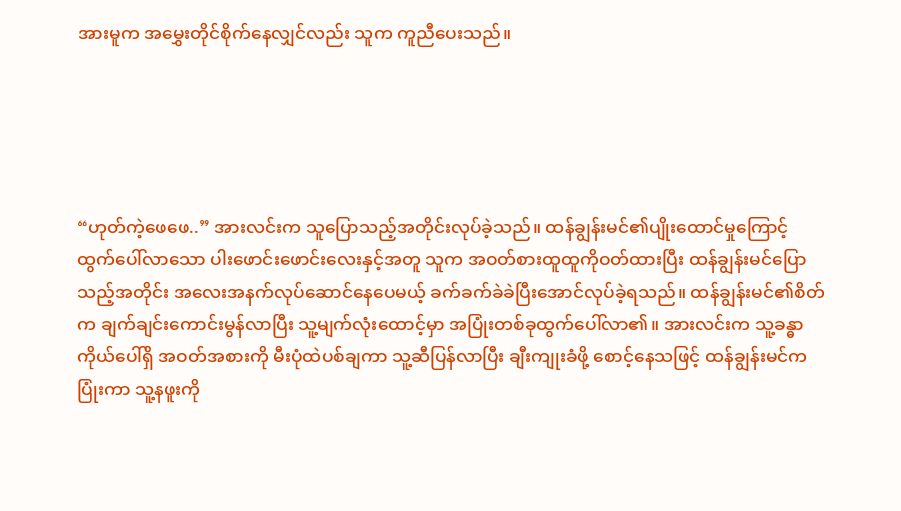အားမူက အမွှေးတိုင်စိုက်နေလျှင်လည်း သူက ကူညီပေးသည်။





“ဟုတ်ကဲ့ဖေဖေ..” အားလင်းက သူပြောသည့်အတိုင်းလုပ်ခဲ့သည်။ ထန်ချွန်းမင်၏ပျိုးထောင်မှုကြောင့် ထွက်ပေါ်လာသော ပါးဖောင်းဖောင်းလေးနှင့်အတူ သူက အဝတ်စားထူထူကိုဝတ်ထားပြီး ထန်ချွန်းမင်ပြောသည့်အတိုင်း အလေးအနက်လုပ်ဆောင်နေပေမယ့် ခက်ခက်ခဲခဲပြီးအောင်လုပ်ခဲ့ရသည်။ ထန်ချွန်းမင်၏စိတ်က ချက်ချင်းကောင်းမွန်လာပြီး သူ့မျက်လုံးထောင့်မှာ အပြုံးတစ်ခုထွက်ပေါ်လာ၏။ အားလင်းက သူ့ခန္ဓာကိုယ်ပေါ်ရှိ အဝတ်အစားကို မီးပုံထဲပစ်ချကာ သူ့ဆီပြန်လာပြီး ချီးကျုးခံဖို့ စောင့်နေသဖြင့် ထန်ချွန်းမင်က ပြုံးကာ သူ့နဖူးကို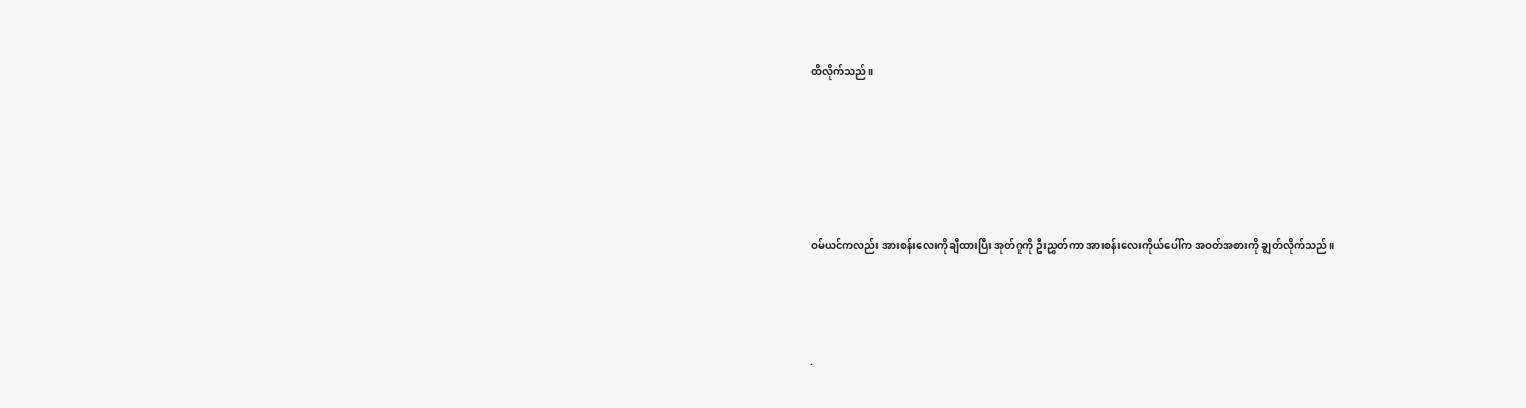ထိလိုက်သည်။





ဝမ်ယင်ကလည်း အားစန်းလေးကိုချီထားပြီး အုတ်ဂူကို ဦးညွှတ်ကာ အားစန်းလေးကိုယ်ပေါ်က အဝတ်အစားကို ချွတ်လိုက်သည်။



.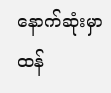နောက်ဆုံးမှာ ထန်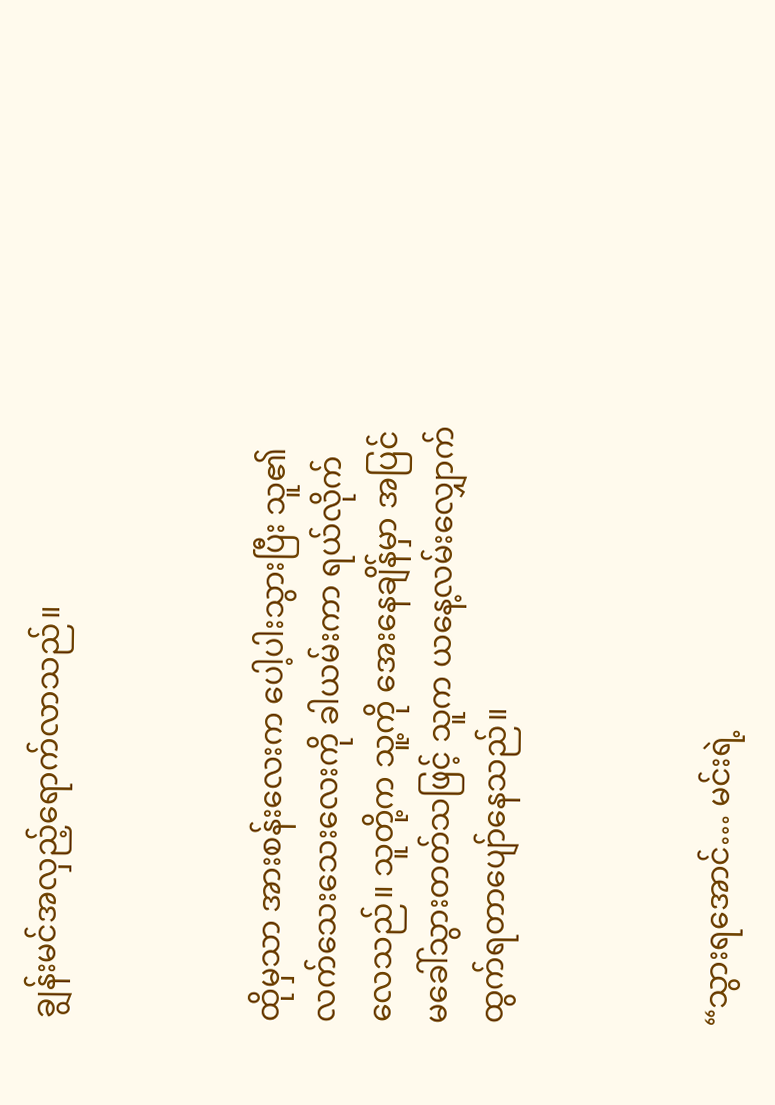ချွန်းမင်အလှည့်ရောက်လာသည်။



ထိုမှသာ အားစန်းလေးက ပေါ့ပါးသွားပြီး သူ၏လက်သေးသေးလေးကို ခါယမ်းကာ ရယ်လိုက်လေသည်။ သူတို့က သူ့ကို အေးနေချိန်မှာ အပြင်မခေါ်သွားတတ်သဖြင့် သူက ယနေ့လမ်းလျှောက်ထွက်ရတာပျော်နေသည်။



“သွားရအောင်… မင်းရဲ့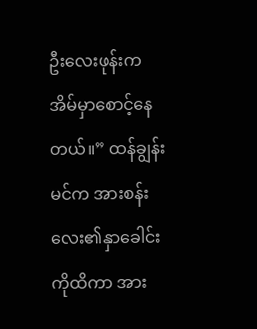ဦးလေးဖုန်းက အိမ်မှာစောင့်နေတယ်။” ထန်ချွန်းမင်က အားစန်းလေး၏နှာခေါင်းကိုထိကာ အား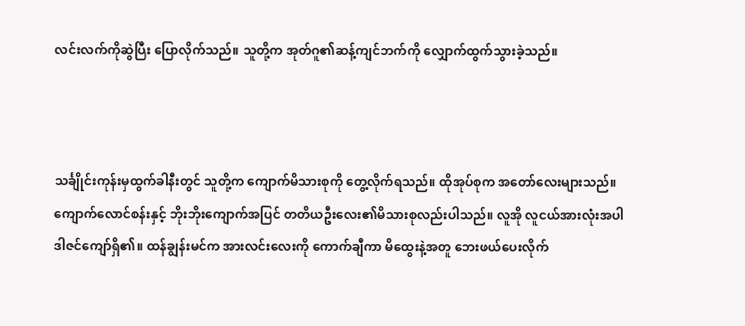လင်းလက်ကိုဆွဲပြီး ပြောလိုက်သည်။ သူတို့က အုတ်ဂူ၏ဆန့်ကျင်ဘက်ကို လျှောက်ထွက်သွားခဲ့သည်။



သင်္ချိုင်းကုန်းမှထွက်ခါနီးတွင် သူတို့က ကျောက်မိသားစုကို တွေ့လိုက်ရသည်။ ထိုအုပ်စုက အတော်လေးများသည်။ ကျောက်လောင်စန်းနှင့် ဘိုးဘိုးကျောက်အပြင် တတိယဦးလေး၏မိသားစုလည်းပါသည်။ လူအို လူငယ်အားလုံးအပါ ဒါဇင်ကျော်ရှိ၏။ ထန်ချွန်းမင်က အားလင်းလေးကို ကောက်ချီကာ မိထွေးနဲ့အတူ ဘေးဖယ်ပေးလိုက်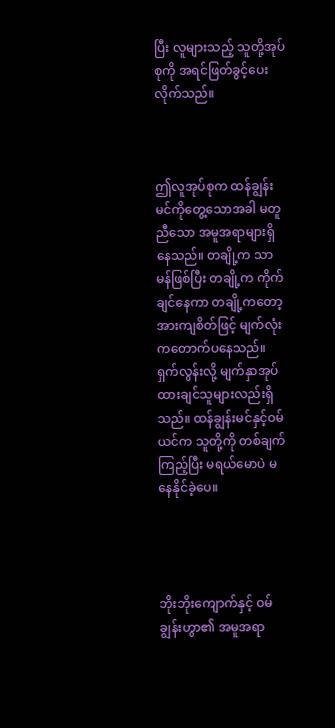ပြီး လူများသည့် သူတို့အုပ်စုကို အရင်ဖြတ်ခွင့်ပေးလိုက်သည်။



ဤလူအုပ်စုက ထန်ချွန်းမင်ကိုတွေ့သောအခါ မတူညီသော အမူအရာများရှိနေသည်။ တချို့က သာမန်ဖြစ်ပြီး တချို့က ကိုက်ချင်နေကာ တချို့ကတော့ အားကျစိတ်ဖြင့် မျက်လုံးကတောက်ပနေသည်။ ရှက်လွန်းလို့ မျက်နှာအုပ်ထားချင်သူများလည်းရှိသည်။ ထန်ချွန်းမင်နှင့်ဝမ်ယင်က သူတို့ကို တစ်ချက်ကြည့်ပြီး မရယ်မောပဲ မနေနိုင်ခဲ့ပေ။




ဘိုးဘိုးကျောက်နှင့် ဝမ်ချွန်းဟွာ၏ အမူအရာ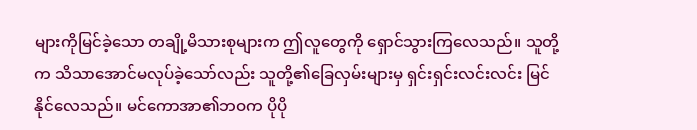များကိုမြင်ခဲ့သော တချို့မိသားစုများက ဤလူတွေကို ရှောင်သွားကြလေသည်။ သူတို့က သိသာအောင်မလုပ်ခဲ့သော်လည်း သူတို့၏ခြေလှမ်းများမှ ရှင်းရှင်းလင်းလင်း မြင်နိုင်လေသည်။ မင်ကောအာ၏ဘဝက ပိုပို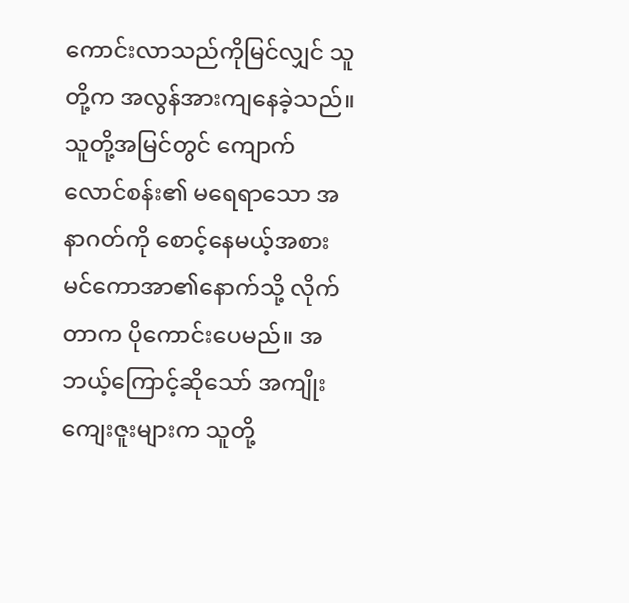ကောင်းလာသည်ကိုမြင်လျှင် သူတို့က အလွန်အားကျနေခဲ့သည်။ သူတို့အမြင်တွင် ကျောက်လောင်စန်း၏ မရေရာသော အနာဂတ်ကို စောင့်နေမယ့်အစား မင်ကောအာ၏နောက်သို့ လိုက်တာက ပိုကောင်းပေမည်။ အဘယ့်ကြောင့်ဆိုသော် အကျိုးကျေးဇူးများက သူတို့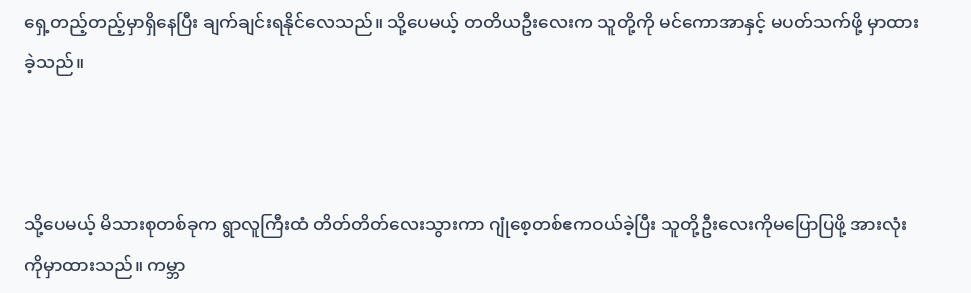ရှေ့တည့်တည့်မှာရှိနေပြီး ချက်ချင်းရနိုင်လေသည်။ သို့ပေမယ့် တတိယဦးလေးက သူတို့ကို မင်ကောအာနှင့် မပတ်သက်ဖို့ မှာထားခဲ့သည်။



သို့ပေမယ့် မိသားစုတစ်ခုက ရွာလူကြီးထံ တိတ်တိတ်လေးသွားကာ ဂျုံစေ့တစ်ဧကဝယ်ခဲ့ပြီး သူတို့ဦးလေးကိုမပြောပြဖို့ အားလုံးကိုမှာထားသည်။ ကမ္ဘာ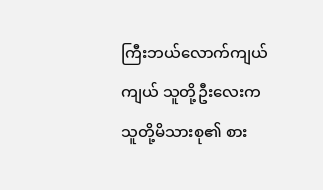ကြီးဘယ်လောက်ကျယ်ကျယ် သူတို့ဦးလေးက သူတို့မိသားစု၏ စား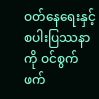ဝတ်နေရေးနှင့် စပါးပြဿနာကို ဝင်စွက်ဖက်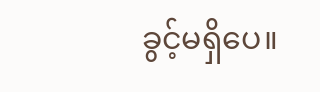ခွင့်မရှိပေ။